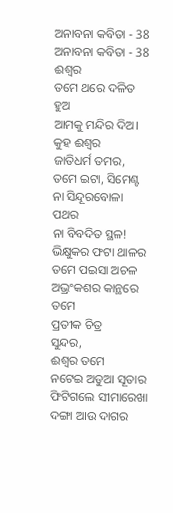ଅନାବନା କବିତା - 38
ଅନାବନା କବିତା - 38
ଈଶ୍ବର
ତମେ ଥରେ ଦଳିତ ହୁଅ
ଆମକୁ ମନ୍ଦିର ଦିଅ।
କୁହ ଈଶ୍ବର
ଜାତିଧର୍ମ ତମର,
ତମେ ଇଟା, ସିମେଣ୍ଟ
ନା ସିନ୍ଦୂରବୋଳା ପଥର
ନା ବିବଦିତ ସ୍ଥଳ!
ଭିକ୍ଷୁକର ଫଟା ଥାଳର
ତମେ ପଇସା ଅଚଳ
ଅଭ୍ରଂକଶର କାନ୍ଥରେ ତମେ
ପ୍ରତୀକ ଚିତ୍ର
ସୁନ୍ଦର,
ଈଶ୍ବର ତମେ
ନଟେଇ ଅଡୁଆ ସୂତାର
ଫିଟିଗଲେ ସୀମାରେଖା
ଦଙ୍ଗା ଆଉ ଦାଗର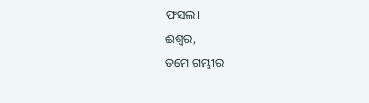ଫସଲ।
ଈଶ୍ବର,
ତମେ ଗମ୍ଭୀର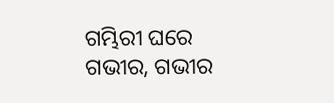ଗମ୍ଭିରୀ ଘରେ
ଗଭୀର, ଗଭୀର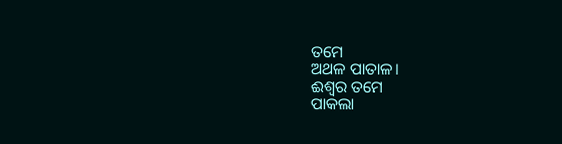ତମେ
ଅଥଳ ପାତାଳ।
ଈଶ୍ବର ତମେ
ପାକଲା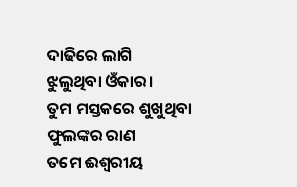ଦାଢିରେ ଲାଗି
ଝୁଲୁଥିବା ଓଁକାର।
ତୁମ ମସ୍ତକରେ ଶୁଖୁଥିବା
ଫୁଲଙ୍କର ରାଣ
ତମେ ଈଶ୍ବରୀୟ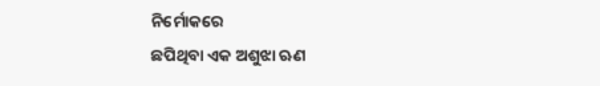ନିର୍ମୋକରେ
ଛପିଥିବା ଏକ ଅଶୁଝା ଋଣ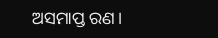ଅସମାପ୍ତ ରଣ।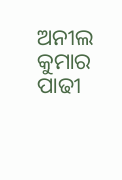ଅନୀଲ କୁମାର ପାଢୀ